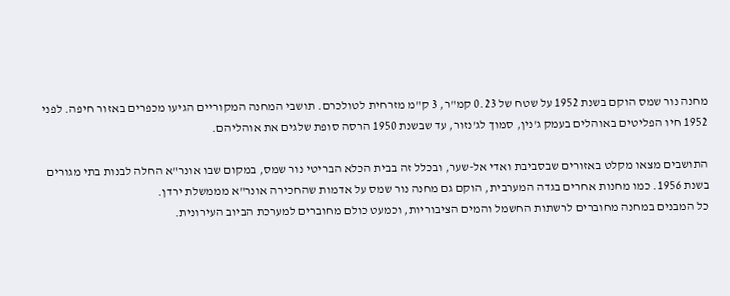מחנה נור שמס הוקם בשנת 1952 על שטח של 0.23 קמ"ר, 3 ק"מ מזרחית לטולכרם. תושבי המחנה המקוריים הגיעו מכפרים באזור חיפה. לפני 1952 חיו הפליטים באוהלים בעמק ג'נין, סמוך לג'נזור, עד שבשנת 1950 הרסה סופת שלגים את אוהליהם.

התושבים מצאו מקלט באזורים שבסביבת ואדי אל-שער, ובכלל זה בבית הכלא הבריטי נור שמס, במקום שבו אונר"א החלה לבנות בתי מגורים בשנת 1956. כמו מחנות אחרים בגדה המערבית, הוקם גם מחנה נור שמס על אדמות שהחכירה אונר"א מממשלת ירדן.
כל המבנים במחנה מחוברים לרשתות החשמל והמים הציבוריות, וכמעט כולם מחוברים למערכת הביוב העירונית.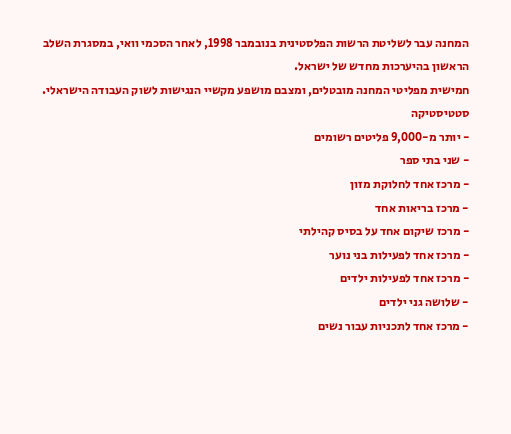המחנה עבר לשליטת הרשות הפלסטינית בנובמבר 1998, לאחר הסכמי וואי, במסגרת השלב הראשון בהיערכות מחדש של ישראל.
חמישית מפליטי המחנה מובטלים, ומצבם מושפע מקשיי הנגישות לשוק העבודה הישראלי.
סטטיסטיקה
- יותר מ-9,000 פליטים רשומים
- שני בתי ספר
- מרכז אחד לחלוקת מזון
- מרכז בריאות אחד
- מרכז שיקום אחד על בסיס קהילתי
- מרכז אחד לפעילות בני נוער
- מרכז אחד לפעילות ילדים
- שלושה גני ילדים
- מרכז אחד לתכניות עבור נשים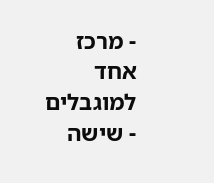- מרכז אחד למוגבלים
- שישה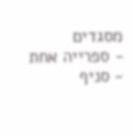מסגדים
- ספרייה אחת
- סניף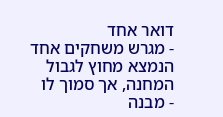דואר אחד
- מגרש משחקים אחד הנמצא מחוץ לגבול המחנה, אך סמוך לו
- מבנה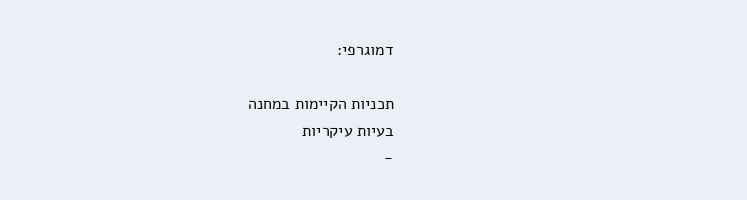דמוגרפי:

תכניות הקיימות במחנה
בעיות עיקריות
-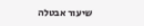שיעור אבטלה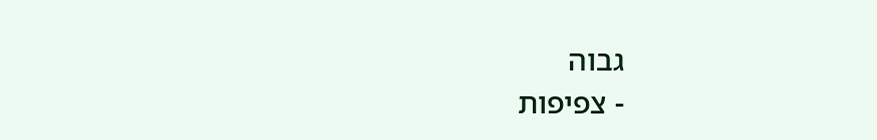גבוה
- צפיפות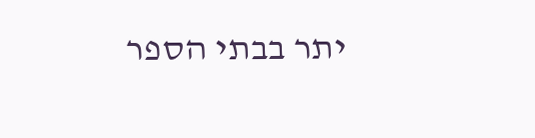יתר בבתי הספר